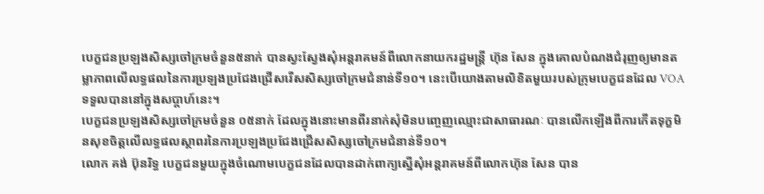បេក្ខជនប្រឡងសិស្សចៅក្រមចំនួន៥នាក់ បានស្វះស្វែងសុំអន្តរាគមន៍ពីលោកនាយករដ្ឋមន្រ្តី ហ៊ុន សែន ក្នុងគោលបំណងជំរុញឲ្យមានតម្លាភាពលើលទ្ធផលនៃការប្រឡងប្រជែងជ្រើសរើសសិស្សចៅក្រមជំនាន់ទី១០។ នេះបើយោងតាមលិខិតមួយរបស់ក្រុមបេក្ខជនដែល VOA ទទួលបាននៅក្នុងសប្តាហ៍នេះ។
បេក្ខជនប្រឡងសិស្សចៅក្រមចំនួន ០៥នាក់ ដែលក្នុងនោះមានពីរនាក់សុំមិនបញ្ចេញឈ្មោះជាសាធារណៈ បានលើកឡើងពីការកើតទុក្ខមិនសុខចិត្តលើលទ្ធផលស្ថាពរនៃការប្រឡងប្រជែងជ្រើសសិស្សចៅក្រមជំនាន់ទី១០។
លោក គង់ ប៊ុនរិទ្ធ បេក្ខជនមួយក្នុងចំណោមបេក្ខជនដែលបានដាក់ពាក្យស្នើសុំអន្តរាគមន៍ពីលោកហ៊ុន សែន បាន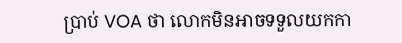ប្រាប់ VOA ថា លោកមិនអាចទទួលយកកា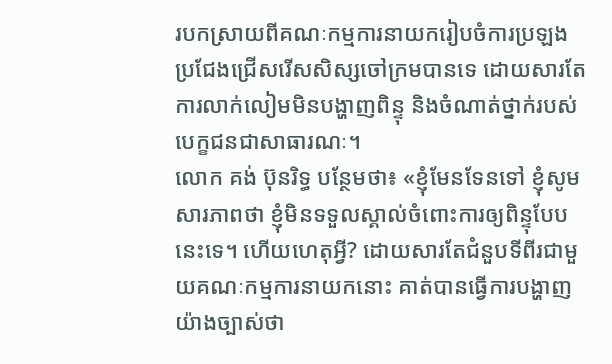របកស្រាយពីគណៈកម្មការនាយករៀបចំការប្រឡងប្រជែងជ្រើសរើសសិស្សចៅក្រមបានទេ ដោយសារតែការលាក់លៀមមិនបង្ហាញពិន្ទុ និងចំណាត់ថ្នាក់របស់បេក្ខជនជាសាធារណៈ។
លោក គង់ ប៊ុនរិទ្ធ បន្ថែមថា៖ «ខ្ញុំមែនទែនទៅ ខ្ញុំសូមសារភាពថា ខ្ញុំមិនទទួលស្គាល់ចំពោះការឲ្យពិន្ទុបែបនេះទេ។ ហើយហេតុអ្វី? ដោយសារតែជំនួបទីពីរជាមួយគណៈកម្មការនាយកនោះ គាត់បានធ្វើការបង្ហាញយ៉ាងច្បាស់ថា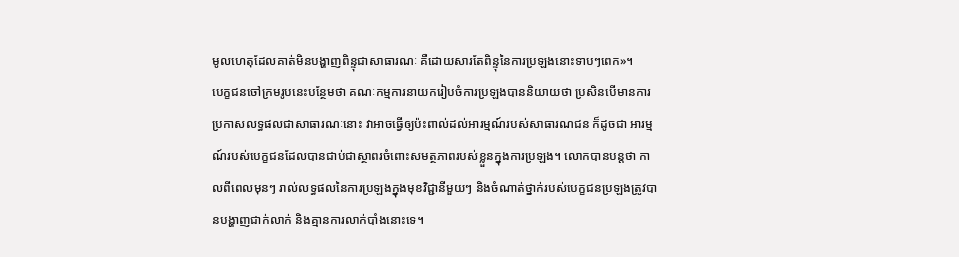មូលហេតុដែលគាត់មិនបង្ហាញពិន្ទុជាសាធារណៈ គឺដោយសារតែពិន្ទុនៃការប្រឡងនោះទាបៗពេក»។
បេក្ខជនចៅក្រមរូបនេះបន្ថែមថា គណៈកម្មការនាយករៀបចំការប្រឡងបាននិយាយថា ប្រសិនបើមានការប្រកាសលទ្ធផលជាសាធារណៈនោះ វាអាចធ្វើឲ្យប៉ះពាល់ដល់អារម្មណ៍របស់សាធារណជន ក៏ដូចជា អារម្មណ៍របស់បេក្ខជនដែលបានជាប់ជាស្ថាពរចំពោះសមត្ថភាពរបស់ខ្លួនក្នុងការប្រឡង។ លោកបានបន្តថា កាលពីពេលមុនៗ រាល់លទ្ធផលនៃការប្រឡងក្នុងមុខវិជ្ជានីមួយៗ និងចំណាត់ថ្នាក់របស់បេក្ខជនប្រឡងត្រូវបានបង្ហាញជាក់លាក់ និងគ្មានការលាក់បាំងនោះទេ។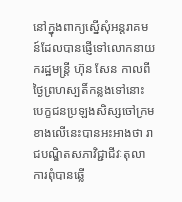នៅក្នុងពាក្យស្នើសុំអន្តរាគមន៍ដែលបានផ្ញើទៅលោកនាយករដ្ឋមន្ត្រី ហ៊ុន សែន កាលពីថ្ងៃព្រហស្បតិ៍កន្លងទៅនោះ បេក្ខជនប្រឡងសិស្សចៅក្រមខាងលើនេះបានអះអាងថា រាជបណ្ឌិតសភាវិជ្ជាជីវៈតុលាការពុំបានឆ្លើ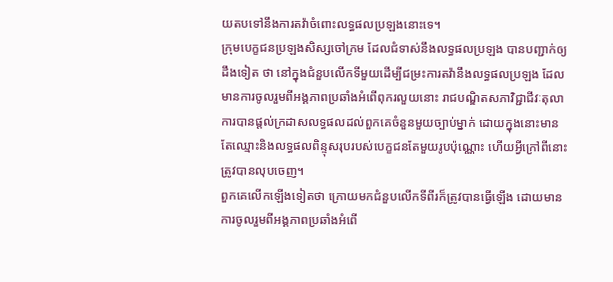យតបទៅនឹងការតវ៉ាចំពោះលទ្ធផលប្រឡងនោះទេ។
ក្រុមបេក្ខជនប្រឡងសិស្សចៅក្រម ដែលជំទាស់នឹងលទ្ធផលប្រឡង បានបញ្ជាក់ឲ្យដឹងទៀត ថា នៅក្នុងជំនួបលើកទីមួយដើម្បីជម្រះការតវ៉ានឹងលទ្ធផលប្រឡង ដែលមានការចូលរួមពីអង្គភាពប្រឆាំងអំពើពុករលួយនោះ រាជបណ្ឌិតសភាវិជ្ជាជីវៈតុលាការបានផ្តល់ក្រដាសលទ្ធផលដល់ពួកគេចំនួនមួយច្បាប់ម្នាក់ ដោយក្នុងនោះមានតែឈ្មោះនិងលទ្ធផលពិន្ទុសរុបរបស់បេក្ខជនតែមួយរូបប៉ុណ្ណោះ ហើយអ្វីក្រៅពីនោះត្រូវបានលុបចេញ។
ពួកគេលើកឡើងទៀតថា ក្រោយមកជំនួបលើកទីពីរក៏ត្រូវបានធ្វើឡើង ដោយមានការចូលរួមពីអង្គភាពប្រឆាំងអំពើ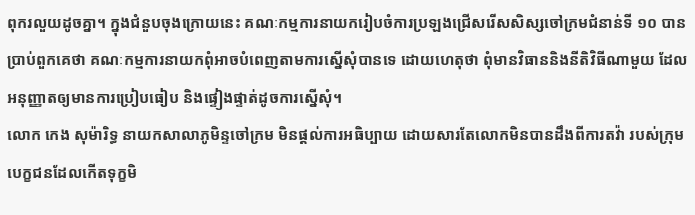ពុករលួយដូចគ្នា។ ក្នុងជំនួបចុងក្រោយនេះ គណៈកម្មការនាយករៀបចំការប្រឡងជ្រើសរើសសិស្សចៅក្រមជំនាន់ទី ១០ បានប្រាប់ពួកគេថា គណៈកម្មការនាយកពុំអាចបំពេញតាមការស្នើសុំបានទេ ដោយហេតុថា ពុំមានវិធាននិងនីតិវិធីណាមួយ ដែលអនុញ្ញាតឲ្យមានការប្រៀបធៀប និងផ្ទៀងផ្ទាត់ដូចការស្នើសុំ។
លោក កេង សុម៉ារិទ្ធ នាយកសាលាភូមិន្ទចៅក្រម មិនផ្តល់ការអធិប្បាយ ដោយសារតែលោកមិនបានដឹងពីការតវ៉ា របស់ក្រុមបេក្ខជនដែលកើតទុក្ខមិ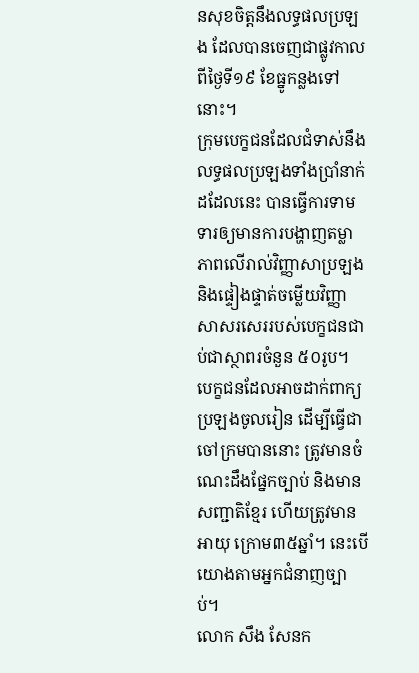នសុខចិត្តនឹងលទ្ធផលប្រឡង ដែលបានចេញជាផ្លូវកាលពីថ្ងៃទី១៩ ខែធ្នូកន្លងទៅនោះ។
ក្រុមបេក្ខជនដែលជំទាស់នឹងលទ្ធផលប្រឡងទាំងប្រាំនាក់ដដែលនេះ បានធ្វើការទាមទារឲ្យមានការបង្ហាញតម្លាភាពលើរាល់វិញ្ញាសាប្រឡង និងផ្ទៀងផ្ទាត់ចម្លើយវិញ្ញាសាសរសេររបស់បេក្ខជនជាប់ជាស្ថាពរចំនួន ៥០រូប។
បេក្ខជនដែលអាចដាក់ពាក្យប្រឡងចូលរៀន ដើម្បីធ្វើជាចៅក្រមបាននោះ ត្រូវមានចំណេះដឹងផ្នែកច្បាប់ និងមានសញ្ជាតិខ្មែរ ហើយត្រូវមានអាយុ ក្រោម៣៥ឆ្នាំ។ នេះបើយោងតាមអ្នកជំនាញច្បាប់។
លោក សឹង សែនក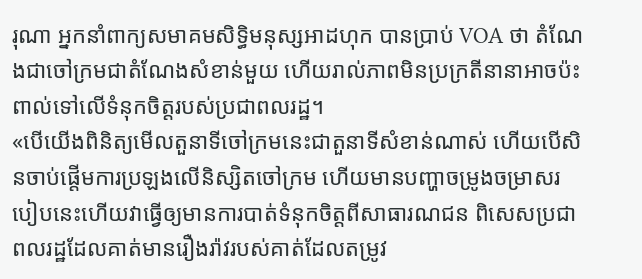រុណា អ្នកនាំពាក្យសមាគមសិទ្ធិមនុស្សអាដហុក បានប្រាប់ VOA ថា តំណែងជាចៅក្រមជាតំណែងសំខាន់មួយ ហើយរាល់ភាពមិនប្រក្រតីនានាអាចប៉ះពាល់ទៅលើទំនុកចិត្តរបស់ប្រជាពលរដ្ឋ។
«បើយើងពិនិត្យមើលតួនាទីចៅក្រមនេះជាតួនាទីសំខាន់ណាស់ ហើយបើសិនចាប់ផ្តើមការប្រឡងលើនិស្សិតចៅក្រម ហើយមានបញ្ហាចម្រូងចម្រាសរបៀបនេះហើយវាធ្វើឲ្យមានការបាត់ទំនុកចិត្តពីសាធារណជន ពិសេសប្រជាពលរដ្ឋដែលគាត់មានរឿងរ៉ាវរបស់គាត់ដែលតម្រូវ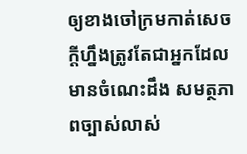ឲ្យខាងចៅក្រមកាត់សេចក្តីហ្នឹងត្រូវតែជាអ្នកដែលមានចំណេះដឹង សមត្ថភាពច្បាស់លាស់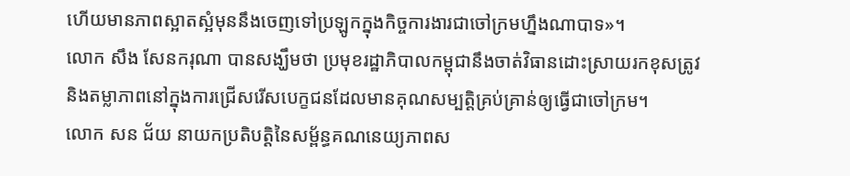ហើយមានភាពស្អាតស្អំមុននឹងចេញទៅប្រឡូកក្នុងកិច្ចការងារជាចៅក្រមហ្នឹងណាបាទ»។
លោក សឹង សែនករុណា បានសង្ឃឹមថា ប្រមុខរដ្ឋាភិបាលកម្ពុជានឹងចាត់វិធានដោះស្រាយរកខុសត្រូវ និងតម្លាភាពនៅក្នុងការជ្រើសរើសបេក្ខជនដែលមានគុណសម្បតិ្តគ្រប់គ្រាន់ឲ្យធ្វើជាចៅក្រម។
លោក សន ជ័យ នាយកប្រតិបត្តិនៃសម្ព័ន្ធគណនេយ្យភាពស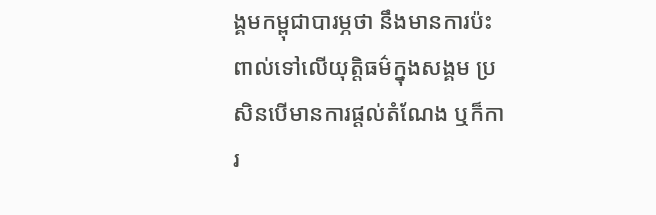ង្គមកម្ពុជាបារម្ភថា នឹងមានការប៉ះពាល់ទៅលើយុត្តិធម៌ក្នុងសង្គម ប្រសិនបើមានការផ្តល់តំណែង ឬក៏ការ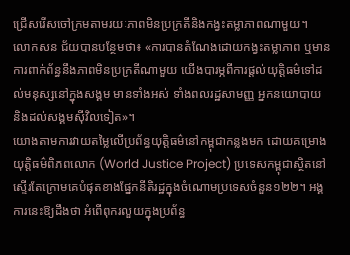ជ្រើសរើសចៅក្រមតាមរយៈភាពមិនប្រក្រតីនិងកង្វះតម្លាភាពណាមួយ។
លោកសន ជ័យបានបន្ថែមថា៖ «ការបានតំណែងដោយកង្វះតម្លាភាព ឬមានការពាក់ព័ន្ធនឹងភាពមិនប្រក្រតីណាមួយ យើងបារម្ភពីការផ្តល់យុត្តិធម៌ទៅដល់មនុស្សនៅក្នុងសង្គម មានទាំងអស់ ទាំងពលរដ្ឋសាមញ្ញ អ្នកនយោបាយ និងដល់សង្គមស៊ីវិលទៀត»។
យោងតាមការវាយតម្លៃលើប្រព័ន្ធយុត្តិធម៌នៅកម្ពុជាកន្លងមក ដោយគម្រោងយុត្តិធម៌ពិភពលោក (World Justice Project) ប្រទេសកម្ពុជាស្ថិតនៅស្ទើរតែក្រោមគេបំផុតខាងផ្នែកនីតិរដ្ឋក្នុងចំណោមប្រទេសចំនួន១២២។ អង្គការនេះឱ្យដឹងថា អំពើពុករលួយក្នុងប្រព័ន្ធ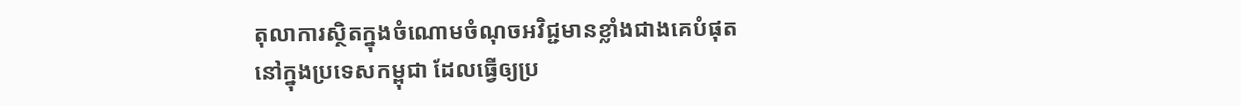តុលាការស្ថិតក្នុងចំណោមចំណុចអវិជ្ជមានខ្លាំងជាងគេបំផុតនៅក្នុងប្រទេសកម្ពុជា ដែលធ្វើឲ្យប្រ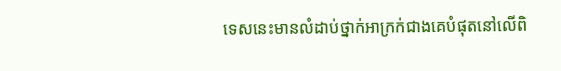ទេសនេះមានលំដាប់ថ្នាក់អាក្រក់ជាងគេបំផុតនៅលើពិ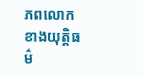ភពលោកខាងយុត្តិធម៌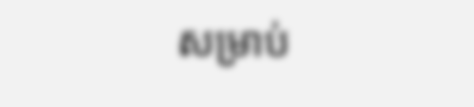សម្រាប់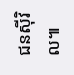ជនស៊ីវិល៕